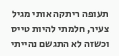תעופה ריתקה אותי מגיל צעיר, חלמתי להיות טייס וכשזה לא התגשם נהייתי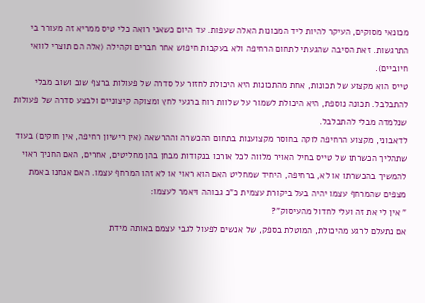מכונאי מסוקים, העיקר להיות ליד המכונות האלה שעפות. עד היום כשאני רואה כלי טיס ממריא זה מעורר בי התרגשות. זאת הסיבה שהגעתי לתחום הרחיפה ולא בעקבות חיפוש אחר חברים וקהילה (אלה הם תוצרי לוואי חיוביים).
טייס הוא מקצוע של תכונות, אחת מהתכונות היא היכולת לחזור על סדרה של פעולות ברצף שוב ושוב מבלי להתבלבל. תכונה נוספת, היא היכולת לשמור על שלוות רוח ברגעי לחץ ומצוקה קיצוניים ולבצע סדרה של פעולות שנלמדה מבלי להתבלבל.
לדאבוני, מקצוע הרחיפה לוקה בחוסר מקצוענות בתחום ההכשרה וההרשאה (אין רישיון רחיפה, אין חוקים) בעוד שתהליך הכשרתו של טייס בחיל האויר מלווה לכל אורכו בנקודות מבחן בהן מחליטים, אחרים, האם החניך ראוי להמשיך בהכשרתו או לא, ברחיפה, היחיד שמחליט האם הוא ראוי או לא זהו המרחף עצמו. האם אנחנו באמת מצפים שהמרחף עצמו יהיה בעל ביקורת עצמית כ"כ גבוהה ויאמר לעצמו:
" אין לי את זה ועלי לחדול מהעיסוק"?
אם נתעלם לרגע מהיכולת, המוטלת בספק, של אנשים לפעול לגבי עצמם באותה מידת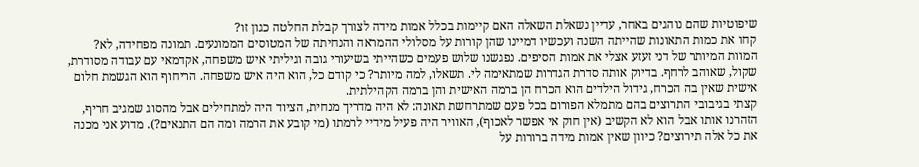שיפוטיות שהם נוהגים באחר, עדיין נשאלת השאלה האם קיימות בכלל אמות מידה לצורך קבלת החלטה כגון זו?
קחו את כמות התאונות שהייתה השנה ועכשיו דמיינו שהן קורות על מסלולי ההמראה והנחיתה של המטוסים הממונעים. תמונה מפחידה, לא?
המוות המיותר של דני זעזע אצלי את אמות הסיפים. נפגשנו שלוש פעמים כשהייתי בשיעורי גובה וגיליתי איש משפחה, אקדמאי עם עבודה מסודרת, שקול, שאוהב לרחף. בדיוק אותה סדרת הגדרות שמתאימה לי. תשאלו, למה מיותר? כי קודם כל, הוא היה איש משפחה. הריחוף הוא הגשמת חלום אישית שאין בה הכרח, גידול הילדים הוא הכרח הן ברמה האישית והן ברמה הקהילתית.
קצתי בגיבובי התרוצים בהם מתמלא הפורום בכל פעם שמתרחשת תאונה: לא היה מדריך מנחית, הציוד היה למתחילים אבל מהסוג שמגיב חריף, הזהרנו אותו אבל הוא לא הקשיב (אין חוק אי אפשר לאכוף), האוויר היה פעיל מידיי לרמתו (מי קובע את הרמה ומה הם התנאים?). מדוע אני מכנה את כל אלה תירוצים? כיוון שאין אמות מידה ברורות על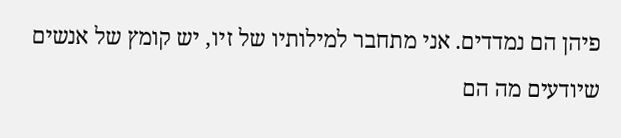פיהן הם נמדדים. אני מתחבר למילותיו של זיו, יש קומץ של אנשים שיודעים מה הם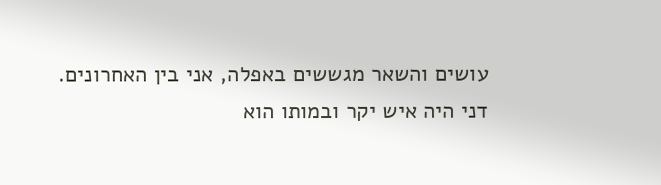עושים והשאר מגששים באפלה, אני בין האחרונים.
דני היה איש יקר ובמותו הוא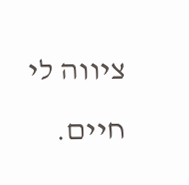ציווה לי חיים.